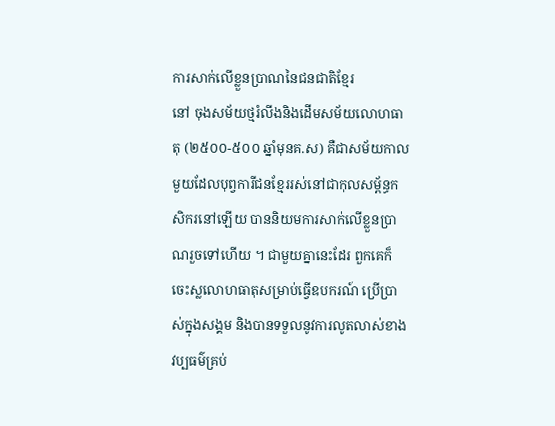ការសាក់លើខ្លួនប្រាណនៃជនជាតិខ្មែរ
នៅ ចុងសម័យថ្មរំលីងនិងដើមសម័យលោហធាតុ (២៥០០-៥០០ ឆ្នាំមុនគ.ស) គឺជាសម័យកាលមួយដែលបុព្វការីជនខ្មែររស់នៅជាកុលសម្ព័ន្ធកសិករនៅឡើយ បាននិយមការសាក់លើខ្លួនប្រាណរួចទៅហើយ ។ ជាមួយគ្នានេះដែរ ពួកគេក៏ចេះស្លលោហធាតុសម្រាប់ធ្វើឧបករណ៍ ប្រើប្រាស់ក្នុងសង្គម និងបានទទួលនូវការលូតលាស់ខាងវប្បធម៌គ្រប់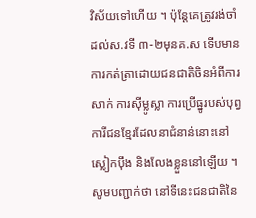វិស័យទៅហើយ ។ ប៉ុន្តែគេត្រូវរង់ចាំដល់ស.វទី ៣-២មុនគ.ស ទើបមានការកត់ត្រាដោយជនជាតិចិនអំពីការសាក់ ការស៊ីម្លូស្លា ការប្រើធ្នូរបស់បុព្វការីជនខ្មែរដែលនាជំនាន់នោះនៅស្លៀកប៉ឹង និងលែងខ្លួននៅឡើយ ។
សូមបញ្ជាក់ថា នៅទីនេះជនជាតិនៃ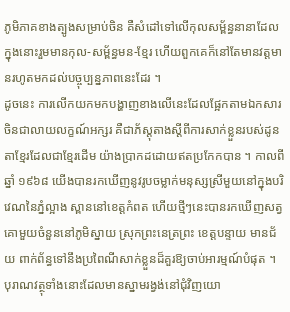ភូមិភាគខាងត្បូងសម្រាប់ចិន គឺសំដៅទៅលើកុលសម្ព័ន្ធនានាដែលក្នុងនោះរួមមានកុល-សម្ព័ន្ធមន-ខ្មែរ ហើយពួកគេក៏នៅតែមានវត្តមានរហូតមកដល់បច្ចុប្បន្នភាពនេះដែរ ។
ដូចនេះ ការលើកយកមកបង្ហាញខាងលើនេះដែលផ្អែកតាមឯកសារចិនជាលាយលក្ខណ៍អក្សរ គឺជាភ័ស្តុតាងស្តីពីការសាក់ខ្លួនរបស់ដូនតាខ្មែរដែលជាខ្មែរដើម យ៉ាងប្រាកដដោយឥតប្រកែកបាន ។ កាលពីឆ្នាំ ១៩៦៨ យើងបានរកឃើញនូវរូបចម្លាក់មនុស្សស្រីមួយនៅក្នុងបរិវេណនៃភ្នំល្អាង ស្ពាននៅខេត្តកំពត ហើយថ្មីៗនេះបានរកឃើញសត្វគោមួយចំនួននៅភូមិស្នាយ ស្រុកព្រះនេត្រព្រះ ខេត្តបន្ទាយ មានជ័យ ពាក់ព័ន្ធទៅនឹងប្រពៃណីសាក់ខ្លួនដ៏គួរឱ្យចាប់អារម្មណ៍បំផុត ។
បុរាណវត្ថុទាំងនោះដែលមានស្នាមរង្វង់នៅជុំវិញយោ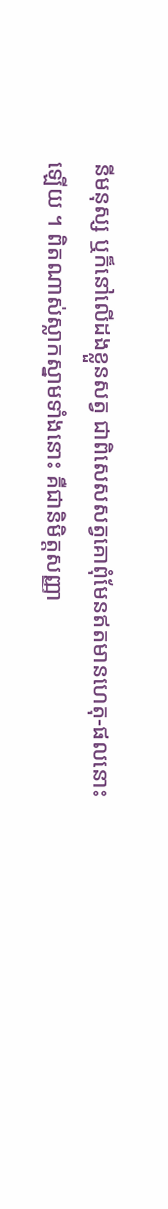នីមនុស្ស ឬក៏នៅលើដងខ្លួនសត្វ ជាពិសេសសត្វគោពុំមែនឥតមានហេតុ-ផលនោះឡើយ ។ ពិតណាស់ស្លាកស្នាមទាំងនោះ គឺជានិមិត្តសញ្ញា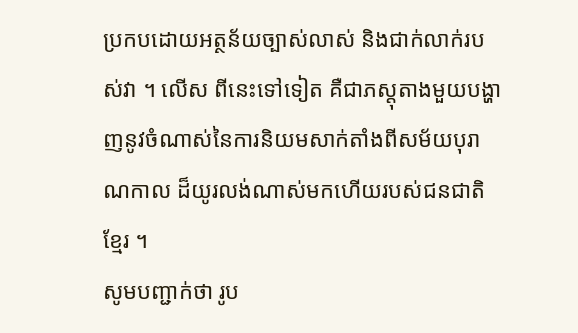ប្រកបដោយអត្ថន័យច្បាស់លាស់ និងជាក់លាក់របស់វា ។ លើស ពីនេះទៅទៀត គឺជាភស្តុតាងមួយបង្ហាញនូវចំណាស់នៃការនិយមសាក់តាំងពីសម័យបុរាណកាល ដ៏យូរលង់ណាស់មកហើយរបស់ជនជាតិខ្មែរ ។
សូមបញ្ជាក់ថា រូប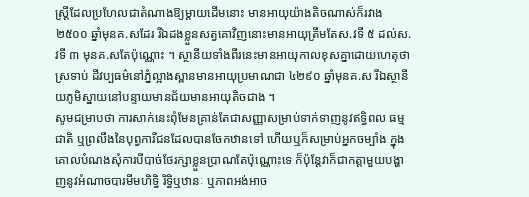ស្ត្រីដែលប្រហែលជាតំណាងឱ្យម្តាយដើមនោះ មានអាយុយ៉ាងតិចណាស់ក៏រវាង ២៥០០ ឆ្នាំមុនគ.សដែរ រីឯដងខ្លួនសត្វគោវិញនោះមានអាយុត្រឹមតែស.វទី ៥ ដល់ស.វទី ៣ មុនគ.សតែប៉ុណ្ណោះ ។ ស្ថានីយទាំងពីរនេះមានអាយុកាលខុសគ្នាដោយហេតុថា ស្រទាប់ ដីវប្បធម៌នៅភ្នំល្អាងស្ពានមានអាយុប្រមាណជា ៤២៩០ ឆ្នាំមុនគ.ស រីឯស្ថានីយភូមិស្នាយនៅបន្ទាយមានជ័យមានអាយុតិចជាង ។
សូមជម្រាបថា ការសាក់នេះពុំមែនគ្រាន់តែជាសញ្ញាសម្រាប់ទាក់ទាញនូវឥទ្ធិពល ធម្មជាតិ ឬព្រលឹងនៃបុព្វការីជនដែលបានចែកឋានទៅ ហើយឬក៏សម្រាប់អ្នកចម្បាំង ក្នុងគោលបំណងសុំការបីបាច់ថែរក្សាខ្លួនប្រាណតែប៉ុណ្ណោះទេ ក៏ប៉ុន្តែវាក៏ជាកត្តាមួយបង្ហាញនូវអំណាចបារមីមហិទ្ធិ រិទ្ធិឬឋានៈ ឬភាពអង់អាច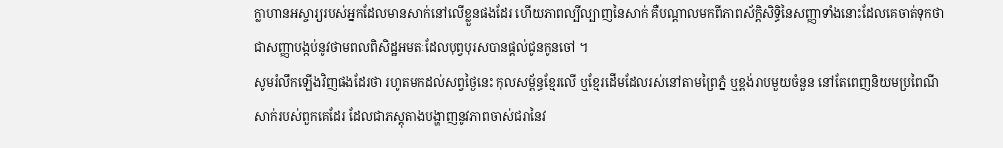ក្លាហានអស្ចារ្យរបស់អ្នកដែលមានសាក់នៅលើខ្លួនផងដែរ ហើយភាពល្បីល្បាញនៃសាក់ គឺបណ្តាលមកពីភាពស័ក្តិសិទ្ធិនៃសញ្ញាទាំងនោះដែលគេចាត់ទុកថា ជាសញ្ញាបង្កប់នូវថាមពលពិសិដ្ឋអមតៈដែលបុព្វបុរសបានផ្តល់ជូនកូនចៅ ។
សូមរំលឹកឡើងវិញផងដែរថា រហូតមកដល់សព្វថ្ងៃនេះ កុលសម្ព័ន្ធខ្មែរលើ ឬខ្មែរដើមដែលរស់នៅតាមព្រៃភ្នំ ឬខ្ពង់រាបមួយចំនួន នៅតែពេញនិយមប្រពៃណីសាក់របស់ពួកគេដែរ ដែលជាភស្តុតាងបង្ហាញនូវភាពចាស់ជរានៃវ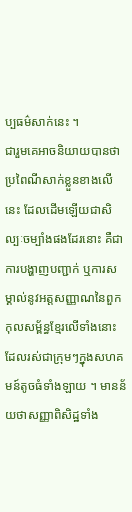ប្បធម៌សាក់នេះ ។
ជារួមគេអាចនិយាយបានថា ប្រពៃណីសាក់ខ្លួនខាងលើនេះ ដែលដើមឡើយជាសិល្បៈចម្បាំងផងដែរនោះ គឺជាការបង្ហាញបញ្ជាក់ ឬការសម្គាល់នូវអត្តសញ្ញាណនៃពួកកុលសម្ព័ន្ធខ្មែរលើទាំងនោះ ដែលរស់ជាក្រុមៗក្នុងសហគមន៍តូចធំទាំងឡាយ ។ មានន័យថាសញ្ញាពិសិដ្ឋទាំង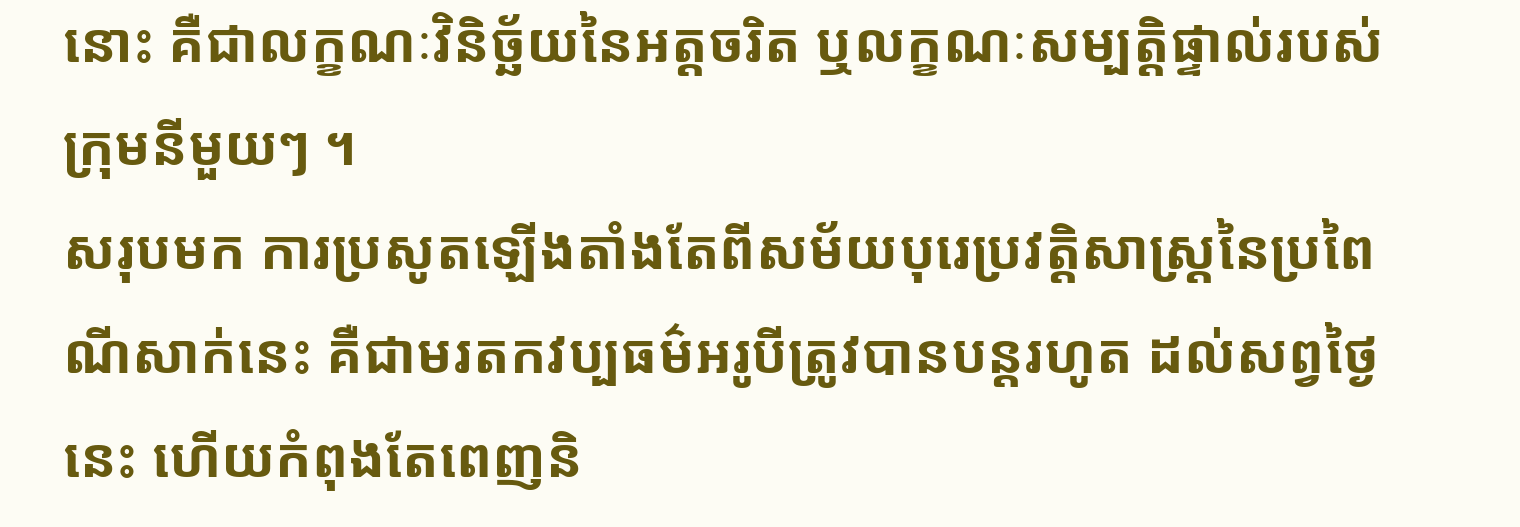នោះ គឺជាលក្ខណៈវិនិច្ឆ័យនៃអត្តចរិត ឬលក្ខណៈសម្បត្តិផ្ទាល់របស់ក្រុមនីមួយៗ ។
សរុបមក ការប្រសូតឡើងតាំងតែពីសម័យបុរេប្រវត្តិសាស្ត្រនៃប្រពៃណីសាក់នេះ គឺជាមរតកវប្បធម៌អរូបីត្រូវបានបន្តរហូត ដល់សព្វថ្ងៃនេះ ហើយកំពុងតែពេញនិ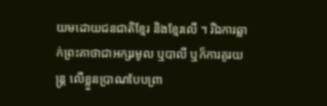យមដោយជនជាតិខ្មែរ និងខ្មែរលើ ។ រីឯការឆ្លាក់ព្រះគាថាជាអក្សរមូល ឬបាលី ឬក៏ការគូរយន្ត្រ លើខ្លួនប្រាណបែបព្រា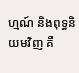ហ្មណ៍ និងពុទ្ធនិយមវិញ គឺ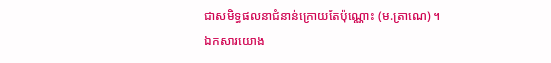ជាសមិទ្ធផលនាជំនាន់ក្រោយតែប៉ុណ្ណោះ (ម.ត្រាណេ) ។
ឯកសារយោង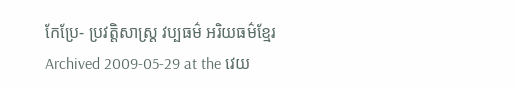កែប្រែ- ប្រវត្តិសាស្រ្ត វប្បធម៌ អរិយធម៌ខ្មែរ Archived 2009-05-29 at the វេយ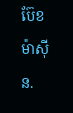ប៊ែខ ម៉ាស៊ីន.